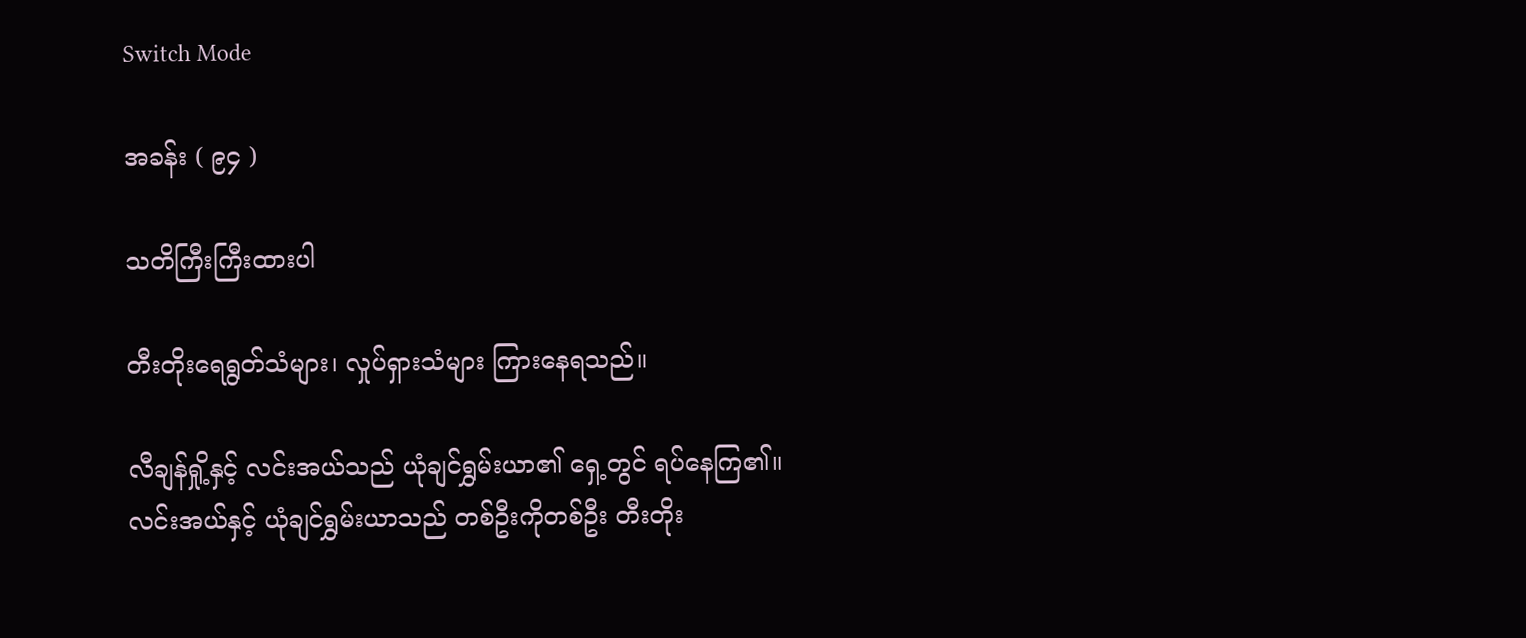Switch Mode

အခန်း ( ၉၄ )

သတိကြီးကြီးထားပါ

တီးတိုးရေရွတ်သံများ၊ လှုပ်ရှားသံများ ကြားနေရသည်။

လီချန်ရှို့နှင့် လင်းအယ်သည် ယုံချင်ရွှမ်းယာ၏ ရှေ့တွင် ရပ်နေကြ၏။ လင်းအယ်နှင့် ယုံချင်ရွှမ်းယာသည် တစ်ဦးကိုတစ်ဦး တီးတိုး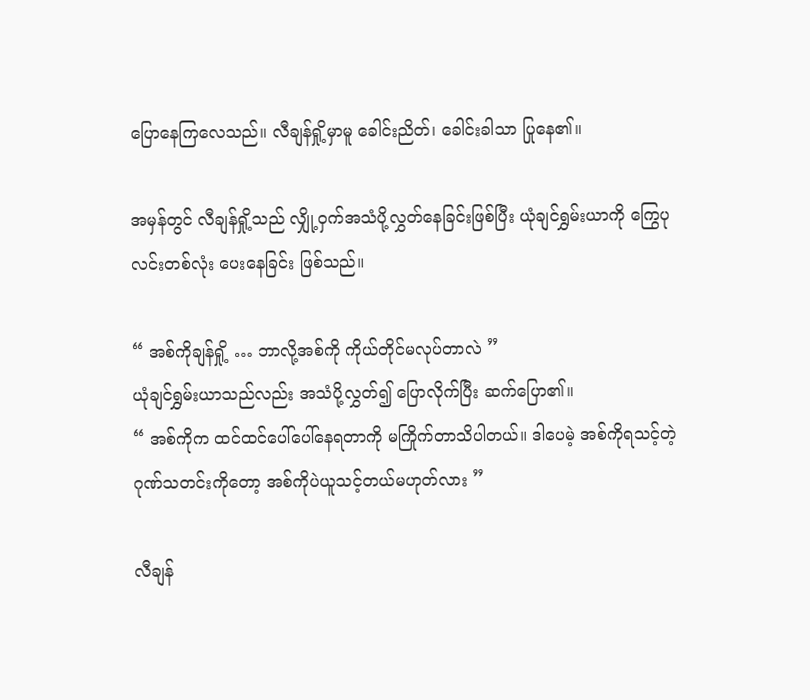ပြောနေကြလေသည်။ လီချန်ရှို့မှာမူ ခေါင်းညိတ်၊ ခေါင်းခါသာ ပြုနေ၏။

အမှန်တွင် လီချန်ရှို့သည် လျှို့ဝှက်အသံပို့လွှတ်နေခြင်းဖြစ်ပြီး ယုံချင်ရွှမ်းယာကို ကြွေပုလင်းတစ်လုံး ပေးနေခြင်း ဖြစ်သည်။

“ အစ်ကိုချန်ရှို့ … ဘာလို့အစ်ကို ကိုယ်တိုင်မလုပ်တာလဲ ”
ယုံချင်ရွှမ်းယာသည်လည်း အသံပို့လွှတ်၍ ပြောလိုက်ပြီး ဆက်ပြော၏။
“ အစ်ကိုက ထင်ထင်ပေါ်ပေါ်နေရတာကို မကြိုက်တာသိပါတယ်။ ဒါပေမဲ့ အစ်ကိုရသင့်တဲ့ ဂုဏ်သတင်းကိုတော့ အစ်ကိုပဲယူသင့်တယ်မဟုတ်လား ”

လီချန်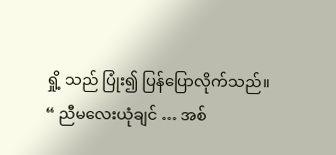ရှို့ သည် ပြုံး၍ ပြန်ပြောလိုက်သည်။
“ ညီမလေးယုံချင် … အစ်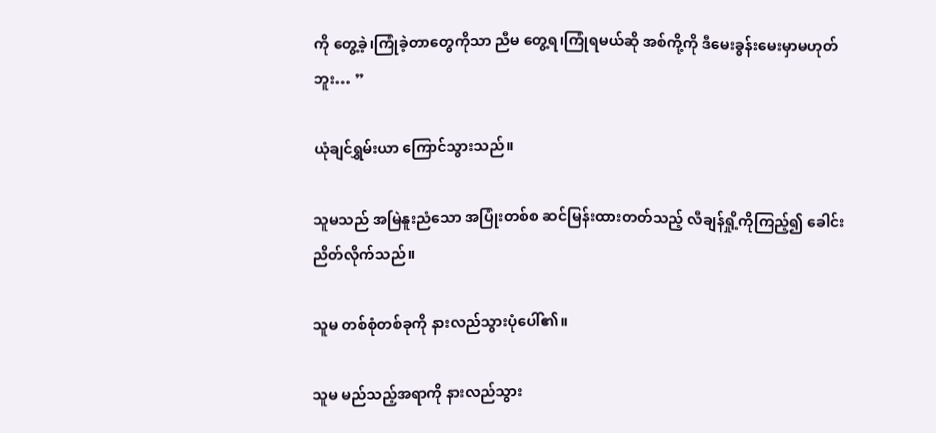ကို တွေ့ခဲ့၊ကြုံခဲ့တာတွေကိုသာ ညီမ တွေ့ရ၊ကြုံရမယ်ဆို အစ်ကို့ကို ဒီမေးခွန်းမေးမှာမဟုတ်ဘူး… ”

ယုံချင်ရွှမ်းယာ ကြောင်သွားသည်။

သူမသည် အမြဲနူးညံသော အပြုံးတစ်စ ဆင်မြန်းထားတတ်သည့် လီချန်ရှို့ကိုကြည့်၍ ခေါင်းညိတ်လိုက်သည်။

သူမ တစ်စုံတစ်ခုကို နားလည်သွားပုံပေါ်၏။

သူမ မည်သည့်အရာကို နားလည်သွား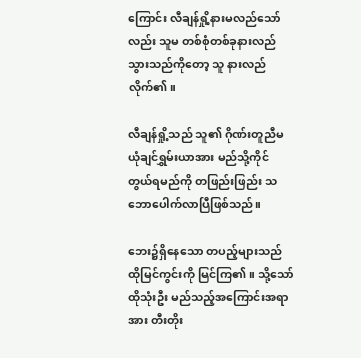ကြောင်း လီချန်ရှို့နားမလည်သော်လည်း သူမ တစ်စုံတစ်ခုနားလည်သွားသည်ကိုတော့ သူ နားလည်လိုက်၏။

လီချန်ရှို့သည် သူ၏ ဂိုဏ်းတူညီမယုံချင်ရွှမ်းယာအား မည်သို့ကိုင်တွယ်ရမည်ကို တဖြည်းဖြည်း သဘောပေါက်လာပြီဖြစ်သည်။

ဘေး၌ရှိနေသော တပည့်များသည် ထိုမြင်ကွင်းကို မြင်ကြ၏။ သို့သော် ထိုသုံးဦး မည်သည့်အကြောင်းအရာအား တီးတိုး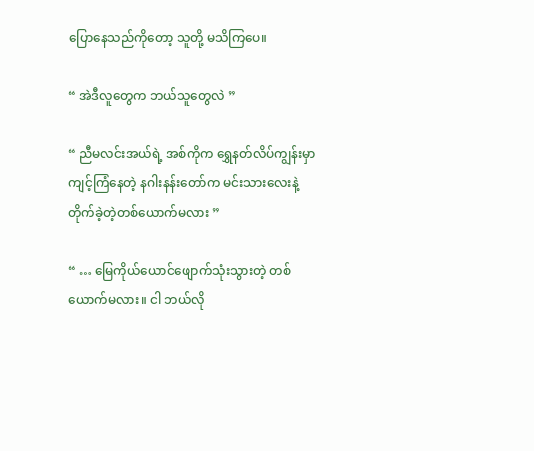ပြောနေသည်ကိုတော့ သူတို့ မသိကြပေ။

“ အဲဒီလူတွေက ဘယ်သူတွေလဲ ”

“ ညီမလင်းအယ်ရဲ့ အစ်ကိုက ရွှေနတ်လိပ်ကျွန်းမှာကျင့်ကြံနေတဲ့ နဂါးနန်းတော်က မင်းသားလေးနဲ့ တိုက်ခဲ့တဲ့တစ်ယောက်မလား ”

“ … မြေကိုယ်ယောင်ဖျောက်သုံးသွားတဲ့ တစ်ယောက်မလား။ ငါ ဘယ်လို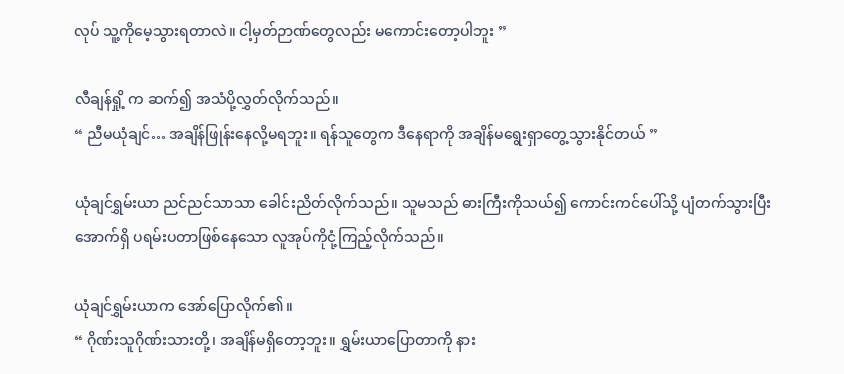လုပ် သူ့ကိုမေ့သွားရတာလဲ။ ငါ့မှတ်ဉာဏ်တွေလည်း မကောင်းတော့ပါဘူး ”

လီချန်ရှို့ က ဆက်၍ အသံပို့လွှတ်လိုက်သည်။
“ ညီမယုံချင်… အချိန်ဖြုန်းနေလို့မရဘူး။ ရန်သူတွေက ဒီနေရာကို အချိန်မရွေးရှာတွေ့သွားနိုင်တယ် ”

ယုံချင်ရွှမ်းယာ ညင်ညင်သာသာ ခေါင်းညိတ်လိုက်သည်။ သူမသည် ဓားကြီးကိုသယ်၍ ကောင်းကင်ပေါ်သို့ ပျံတက်သွားပြီး အောက်ရှိ ပရမ်းပတာဖြစ်နေသော လူအုပ်ကိုငုံ့ကြည့်လိုက်သည်။

ယုံချင်ရွှမ်းယာက အော်ပြောလိုက်၏။
“ ဂိုဏ်းသူဂိုဏ်းသားတို့၊ အချိန်မရှိတော့ဘူး။ ရွှမ်းယာပြောတာကို နား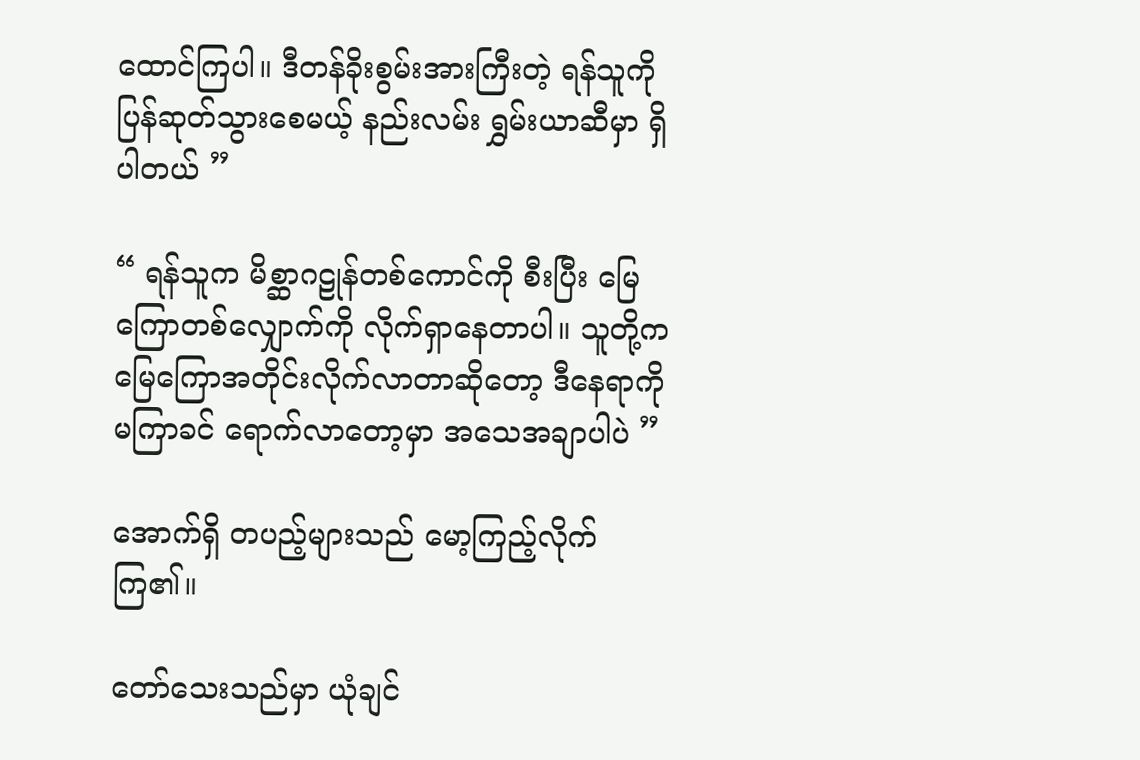ထောင်ကြပါ။ ဒီတန်ခိုးစွမ်းအားကြီးတဲ့ ရန်သူကို ပြန်ဆုတ်သွားစေမယ့် နည်းလမ်း ရွှမ်းယာဆီမှာ ရှိပါတယ် ”

“ ရန်သူက မိစ္ဆာဂဠုန်တစ်ကောင်ကို စီးပြီး မြေကြောတစ်လျှောက်ကို လိုက်ရှာနေတာပါ။ သူတို့က မြေကြောအတိုင်းလိုက်လာတာဆိုတော့ ဒီနေရာကို မကြာခင် ရောက်လာတော့မှာ အသေအချာပါပဲ ”

အောက်ရှိ တပည့်များသည် မော့ကြည့်လိုက်ကြ၏။

တော်သေးသည်မှာ ယုံချင်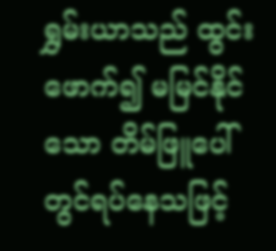ရွှမ်းယာသည် ထွင်းဖောက်၍ မမြင်နိုင်သော တိမ်ဖြူပေါ်တွင်ရပ်နေသဖြင့်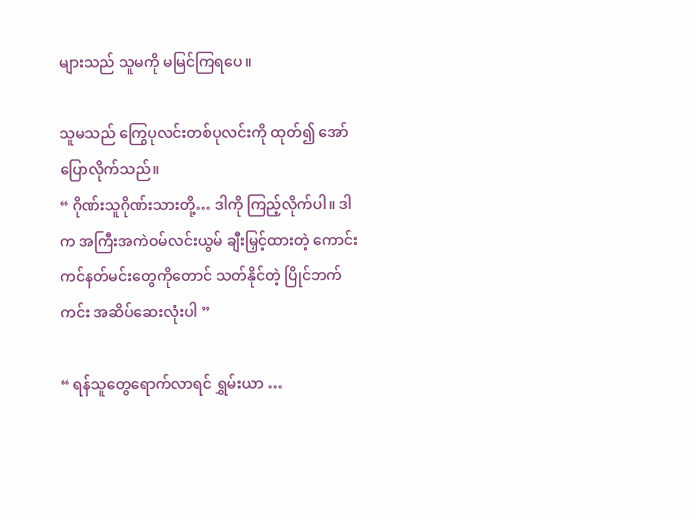များသည် သူမကို မမြင်ကြရပေ။

သူမသည် ကြွေပုလင်းတစ်ပုလင်းကို ထုတ်၍ အော်ပြောလိုက်သည်။
“ ဂိုဏ်းသူဂိုဏ်းသားတို့… ဒါကို ကြည့်လိုက်ပါ။ ဒါက အကြီးအကဲဝမ်လင်းယွမ် ချီးမြှင့်ထားတဲ့ ကောင်းကင်နတ်မင်းတွေကိုတောင် သတ်နိုင်တဲ့ ပြိုင်ဘက်ကင်း အဆိပ်ဆေးလုံးပါ ”

“ ရန်သူတွေရောက်လာရင် ရွှမ်းယာ …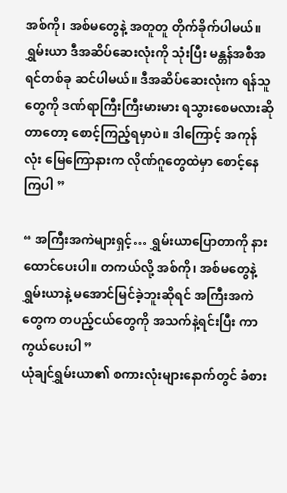အစ်ကို၊ အစ်မတွေနဲ့ အတူတူ တိုက်ခိုက်ပါမယ်။ ရွှမ်းယာ ဒီအဆိပ်ဆေးလုံးကို သုံးပြီး မန္တန်အစီအရင်တစ်ခု ဆင်ပါမယ်။ ဒီအဆိပ်ဆေးလုံးက ရန်သူတွေကို ဒဏ်ရာကြီးကြီးမားမား ရသွားစေမလားဆိုတာတော့ စောင့်ကြည့်ရမှာပဲ။ ဒါကြောင့် အကုန်လုံး မြေကြောနားက လိုဏ်ဂူတွေထဲမှာ စောင့်နေကြပါ ”

“ အကြီးအကဲများရှင့်… ရွှမ်းယာပြောတာကို နားထောင်ပေးပါ။ တကယ်လို့ အစ်ကို၊ အစ်မတွေနဲ့ ရွှမ်းယာနဲ့ မအောင်မြင်ခဲ့ဘူးဆိုရင် အကြီးအကဲတွေက တပည့်ငယ်တွေကို အသက်နဲ့ရင်းပြီး ကာကွယ်ပေးပါ ”
ယုံချင်ရွှမ်းယာ၏ စကားလုံးများနောက်တွင် ခံစား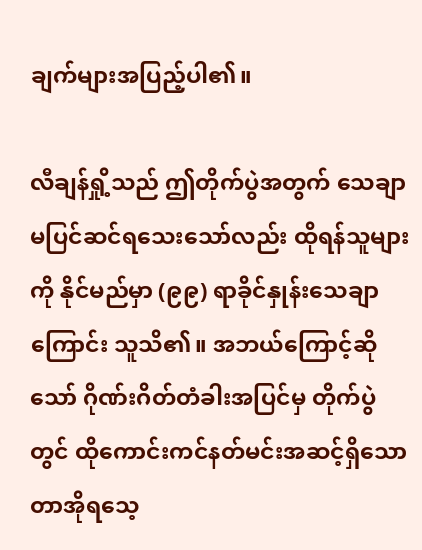ချက်များအပြည့်ပါ၏။

လီချန်ရှို့သည် ဤတိုက်ပွဲအတွက် သေချာမပြင်ဆင်ရ‌သေးသော်လည်း ထိုရန်သူများကို နိုင်မည်မှာ (၉၉) ရာခိုင်နှုန်းသေချာကြောင်း သူသိ၏။ အဘယ်ကြောင့်ဆိုသော် ဂိုဏ်းဂိတ်တံခါးအပြင်မှ တိုက်ပွဲတွင် ထိုကောင်းကင်နတ်မင်းအဆင့်ရှိသော တာအိုရသေ့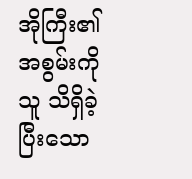အိုကြီး၏ အစွမ်းကို သူ သိရှိခဲ့ပြီးသော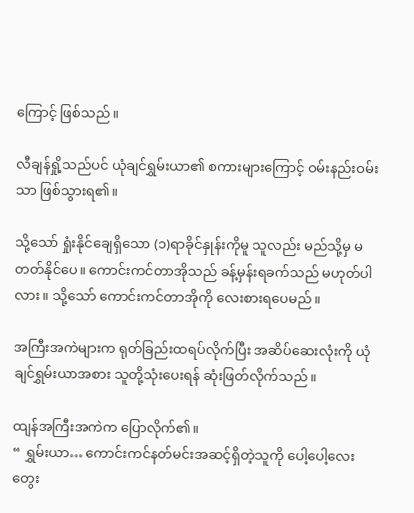ကြောင့် ဖြစ်သည်။

လီချန်ရှို့သည်ပင် ယုံချင်ရွှမ်းယာ၏ စကားများကြောင့် ဝမ်းနည်းဝမ်းသာ ဖြစ်သွားရ၏။

သို့သော် ရှုံးနိုင်ချေရှိသော (၁)ရာခိုင်နှုန်းကိုမူ သူလည်း မည်သို့မှ မတတ်နိုင်ပေ။ ကောင်းကင်တာအိုသည် ခန့်မှန်းရခက်သည် မဟုတ်ပါလား။ သို့သော် ကောင်းကင်တာအိုကို ‌လေးစားရပေမည်။

အကြီးအကဲများက ရုတ်ခြည်းထရပ်လိုက်ပြီး အဆိပ်ဆေးလုံးကို ယုံချင်ရွှမ်းယာအစား သူတို့သုံးပေးရန် ဆုံးဖြတ်လိုက်သည်။

ထျန်အကြီးအကဲက ပြောလိုက်၏။
“ ရွှမ်းယာ… ကောင်းကင်နတ်မင်းအဆင့်ရှိတဲ့သူကို ပေါ့ပေါ့လေး တွေး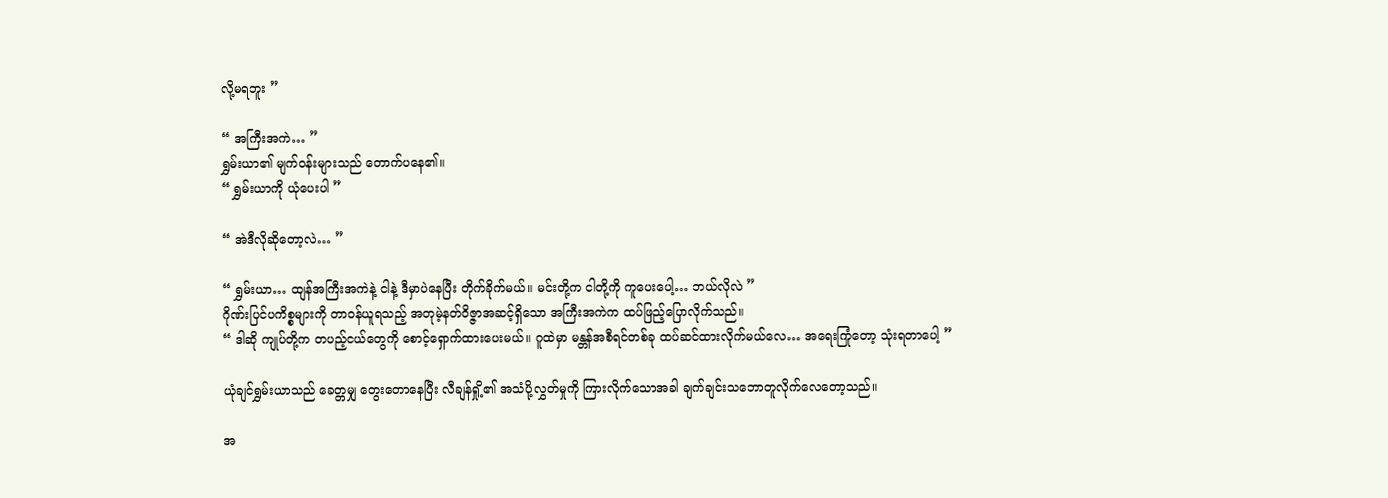လို့မရဘူး ”

“ အကြီးအကဲ… ”
ရွှမ်းယာ၏ မျက်ဝန်းများသည် တောက်ပနေ၏။
“ ရွှမ်းယာကို ယုံပေးပါ ”

“ အဲဒီလိုဆိုတော့လဲ… ”

“ ရွှမ်းယာ… ထျန်အကြီးအကဲနဲ့ ငါနဲ့ ဒီမှာပဲနေပြီး တိုက်ခိုက်မယ်။ မင်းတို့က ငါတို့ကို ကူပေးပေါ့… ဘယ်လိုလဲ ”
ဂိုဏ်းပြင်ပကိစ္စများကို တာဝန်ယူရသည့် အတုမဲ့နတ်ဝိဇ္ဇာအဆင့်ရှိသော အကြီးအကဲက ထပ်ဖြည့်ပြောလိုက်သည်။
“ ဒါဆို ကျုပ်တို့က တပည့်ငယ်တွေကို စောင့်ရှောက်ထားပေးမယ်။ ဂူထဲမှာ မန္တန်အစီရင်တစ်ခု ထပ်ဆင်ထားလိုက်မယ်လေ… အရေးကြုံတော့ သုံးရတာပေါ့ ”

ယုံချင်ရွှမ်းယာသည် ခေတ္တမျှ တွေးတောနေပြီး လီချန်ရှို့၏ အသံပို့လွှတ်မှုကို ကြားလိုက်သောအခါ ချက်ချင်းသ‌ဘောတူလိုက်လေတော့သည်။

အ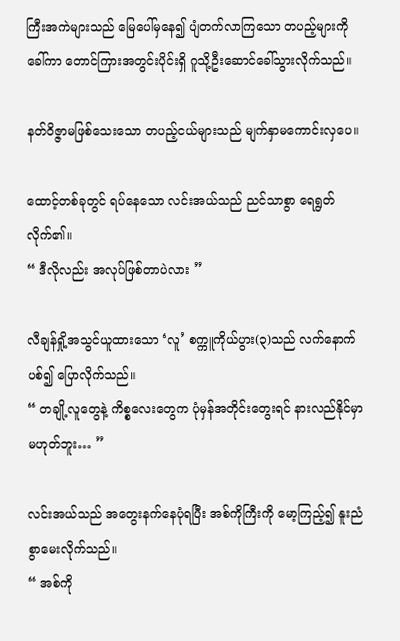ကြီးအကဲများသည် မြေပေါ်မှနေ၍ ပျံတက်လာကြသော တပည့်များကို ခေါ်ကာ တောင်ကြားအတွင်းပိုင်းရှိ ဂူသို့ဦးဆောင်ခေါ်သွားလိုက်သည်။

နတ်ဝိဇ္ဇာမဖြစ်သေးသော တပည့်ငယ်များသည် မျက်နှာမကောင်းလှပေ။

ထောင့်တစ်ခုတွင် ရပ်နေသော လင်းအယ်သည် ညင်သာစွာ ရေရွတ်လိုက်၏။
“ ဒီလိုလည်း အလုပ်ဖြစ်တာပဲလား ”

လီချန်ရှို့အသွင်ယူထားသော ‘လူ’ စက္ကူကိုယ်ပွား(၃)သည် လက်နောက်ပစ်၍ ပြောလိုက်သည်။
“ တချို့လူတွေနဲ့ ကိစ္စလေးတွေက ပုံမှန်အတိုင်းတွေးရင် နားလည်နိုင်မှာမဟုတ်ဘူး… ”

လင်းအယ်သည် အတွေးနက်နေပုံရပြီး အစ်ကိုကြီးကို မော့ကြည့်၍ နူးညံစွာမေးလိုက်သည်။
“ အစ်ကို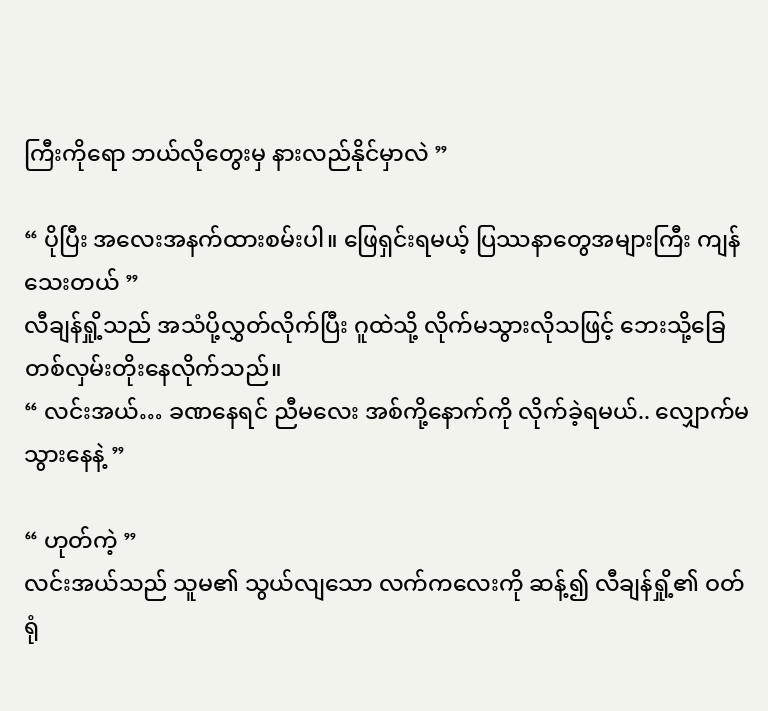ကြီးကိုရော ဘယ်လိုတွေးမှ နားလည်နိုင်မှာလဲ ”

“ ပိုပြီး အလေးအနက်ထားစမ်းပါ။ ဖြေရှင်းရမယ့် ပြဿနာတွေအများကြီး ကျန်သေးတယ် ”
လီချန်ရှို့သည် အသံပို့လွှတ်လိုက်ပြီး ဂူထဲသို့ လိုက်မသွားလိုသဖြင့် ဘေးသို့ခြေတစ်လှမ်းတိုးနေလိုက်သည်။
“ လင်းအယ်… ခဏနေရင် ညီမလေး အစ်ကို့နောက်ကို လိုက်ခဲ့ရမယ်.. လျှောက်မသွားနေနဲ့ ”

“ ဟုတ်ကဲ့ ”
လင်းအယ်သည် သူမ၏ သွယ်လျသော လက်ကလေးကို ဆန့်၍ လီချန်ရှို့၏ ဝတ်ရုံ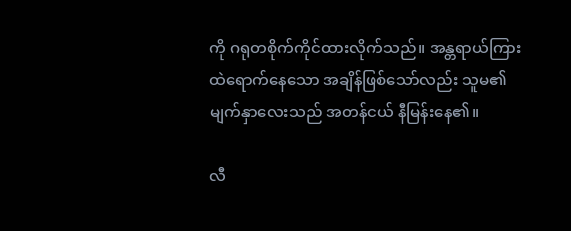ကို ဂရုတစိုက်ကိုင်ထားလိုက်သည်။ အန္တရာယ်ကြားထဲရောက်နေသော အချိန်ဖြစ်သော်လည်း သူမ၏ မျက်နှာလေးသည် အတန်ငယ် နီမြန်းနေ၏။

လီ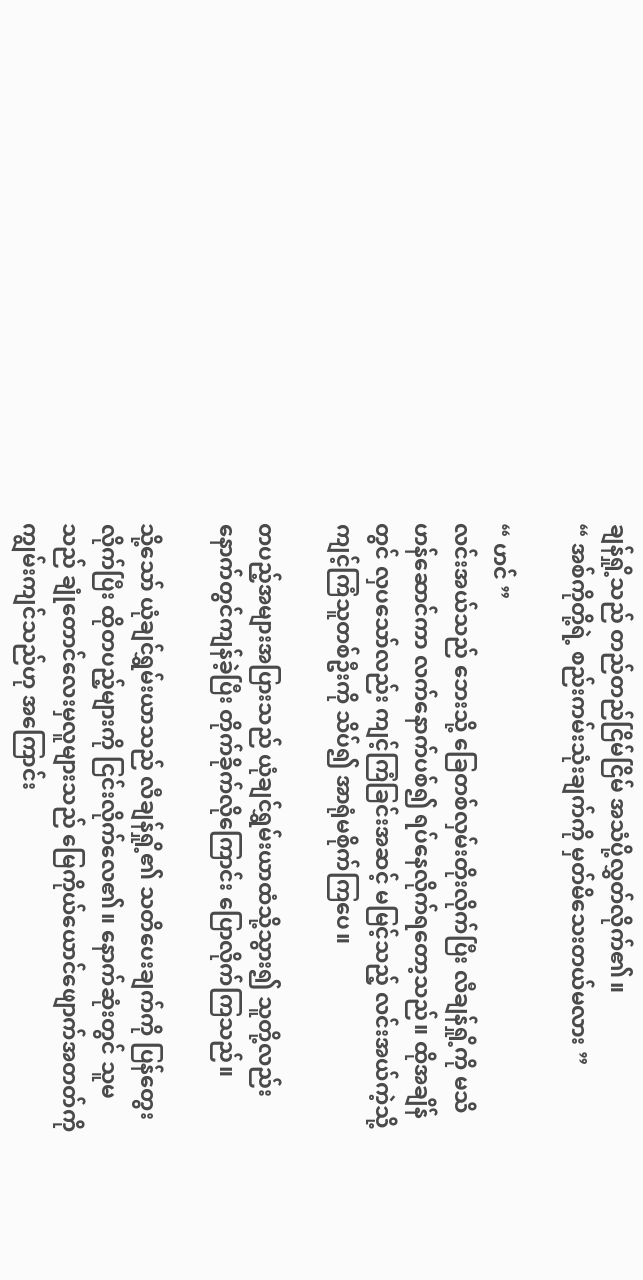ချန်ရှို့သည် တည်တည်ငြိမ်ငြိမ် အသံပို့လွှတ်လိုက်၏။
“ အစ်ကိုတို့ရဲ့ စည်းကမ်းသုံးချက်ကို မှတ်မိသေးတယ်မလား ”

“ ဟင် ”
လင်းအယ်သည် ဘေးသို့ ခြေတစ်လှမ်းတိုးလိုက်ပြီး လီချန်ရှို့ကို မသိဟန်ဆောင်ကာ လက်နောက်ပစ်၍ ရပ်နေလိုက်ရတော့သည်။ ထိုအချိန်တွင် လှပသော်လည်း ကျင့်ကြံခြင်းအဆင့် မမြင့်သည့် လင်းအယ်ကဲ့သို့ ကျင့်ကြံသူတစ်ဦးကို သိပ်၍ အာရုံမစိုက်ကြပေ။

တပည့်အများအပြားသည် ယုံချင်ရွှမ်းယာထံသို့သွား၍ သူတို့လည်း နောက်တွင်ကျန်ခဲ့ပြီး တိုက်ခိုက်လိုကြောင်း ပြောလိုက်ကြသည်။

သို့သော် ယုံချင်ရွှမ်းယာသည် လီချန်ရှို့၏ သတိပေးချက်ကို ပြန်တွေးလိုက်ပြီး ထိုတပည့်များကို ငြင်းလိုက်လေ၏။ နောက်ဆုံးတွင် သူမသည် ချုံတောင်လေးမှလူများသည် မြေကိုယ်ယောင်ဖျောက်အတတ်ကို ကျွမ်းကျင်သည်ဟု အကြောင်း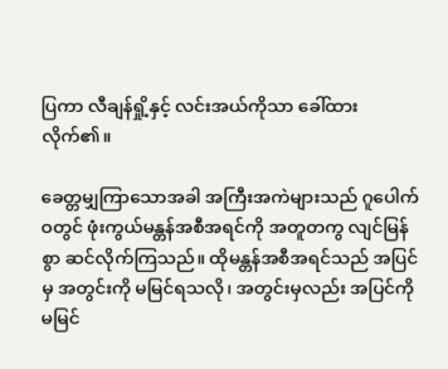ပြကာ လီချန်ရှို့နှင့် လင်းအယ်ကိုသာ ခေါ်ထားလိုက်၏။

ခေတ္တမျှကြာသောအခါ အကြီးအကဲများသည် ဂူပေါက်ဝတွင် ဖုံးကွယ်မန္တန်အစီအရင်ကို အတူတကွ လျင်မြန်စွာ ဆင်လိုက်ကြသည်။ ထိုမန္တန်အစီအရင်သည် အပြင်မှ အတွင်းကို မမြင်ရသလို၊ အတွင်းမှလည်း အပြင်ကို မမြင်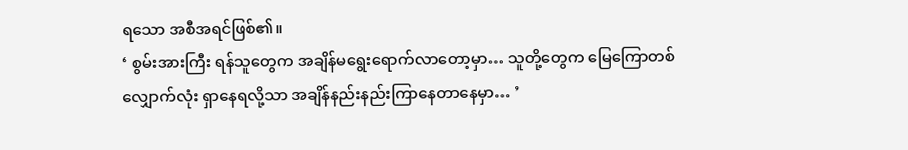ရ‌သော အစီအရင်ဖြစ်၏။
‘ စွမ်းအားကြီး ရန်သူတွေက အချိန်မရွေးရောက်လာတော့မှာ… သူတို့တွေက မြေကြောတစ်လျှောက်လုံး ရှာနေရလို့သာ အချိန်နည်းနည်းကြာနေတာနေမှာ… ’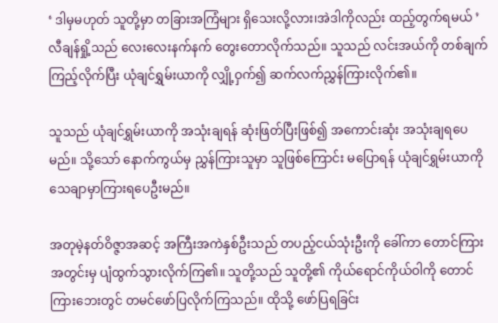‘ ဒါ‌မှမဟုတ် သူတို့မှာ တခြားအကြံများ ရှိသေးလို့လား၊အဲဒါကိုလည်း ထည့်တွက်ရမယ် ’
လီချန်ရှို့သည် လေးလေးနက်နက် တွေးတောလိုက်သည်။ သူသည် လင်းအယ်ကို တစ်ချက်ကြည့်လိုက်ပြီး ယုံချင်ရွှမ်းယာကို လျှို့ဝှက်၍ ဆက်လက်ညွှန်ကြားလိုက်၏။

သူသည် ယုံချင်ရွှမ်းယာကို အသုံးချရန် ဆုံးဖြတ်ပြီးဖြစ်၍ အကောင်းဆုံး အသုံးချရပေမည်။ သို့သော် နောက်ကွယ်မှ ညွှန်ကြားသူမှာ သူဖြစ်ကြောင်း မပြောရန် ယုံချင်ရွှမ်းယာကို သေချာမှာကြားရပေဦးမည်။

အတုမဲ့နတ်ဝိဇ္ဇာအဆင့် အကြီးအကဲနှစ်ဦးသည် တပည့်ငယ်သုံးဦးကို ခေါ်ကာ တောင်ကြားအတွင်းမှ ပျံထွက်သွားလိုက်ကြ၏။ သူတို့သည် သူတို့၏ ကိုယ်ရောင်ကိုယ်ဝါကို တောင်ကြားဘေးတွင် တမင်ဖော်ပြလိုက်ကြသည်။ ထိုသို့ ဖော်ပြရခြင်း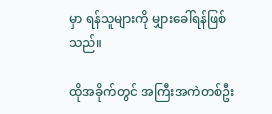မှာ ရန်သူများကို မျှားခေါ်ရန်ဖြစ်သည်။

ထိုအခိုက်တွင် အကြီးအကဲတစ်ဦး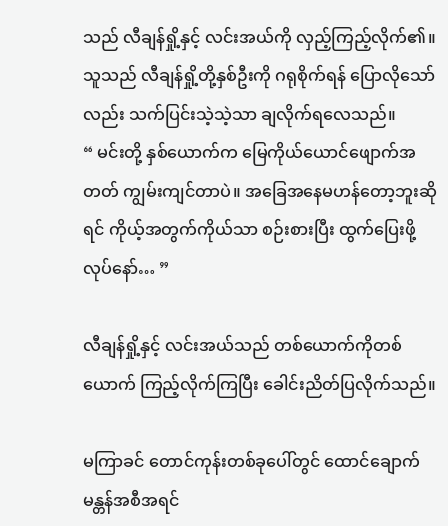သည် လီချန်ရှို့နှင့် လင်းအယ်ကို လှည့်ကြည့်လိုက်၏။ သူသည် လီချန်ရှို့တို့နှစ်ဦးကို ဂရုစိုက်ရန် ပြောလိုသော်လည်း သက်ပြင်းသဲ့သဲ့သာ ချလိုက်ရလေသည်။
“ မင်းတို့ နှစ်ယောက်က မြေကိုယ်ယောင်ဖျောက်အတတ် ကျွမ်းကျင်တာပဲ။ အခြေအနေမဟန်တော့ဘူးဆိုရင် ကိုယ့်အတွက်ကိုယ်သာ စဉ်းစားပြီး ထွက်ပြေးဖို့လုပ်နော်… ”

လီချန်ရှို့နှင့် လင်းအယ်သည် တစ်ယောက်ကိုတစ်ယောက် ကြည့်လိုက်ကြပြီး ခေါင်းညိတ်ပြလိုက်သည်။

မကြာခင် တောင်ကုန်းတစ်ခုပေါ်တွင် ထောင်ချောက်မန္တန်အစီအရင်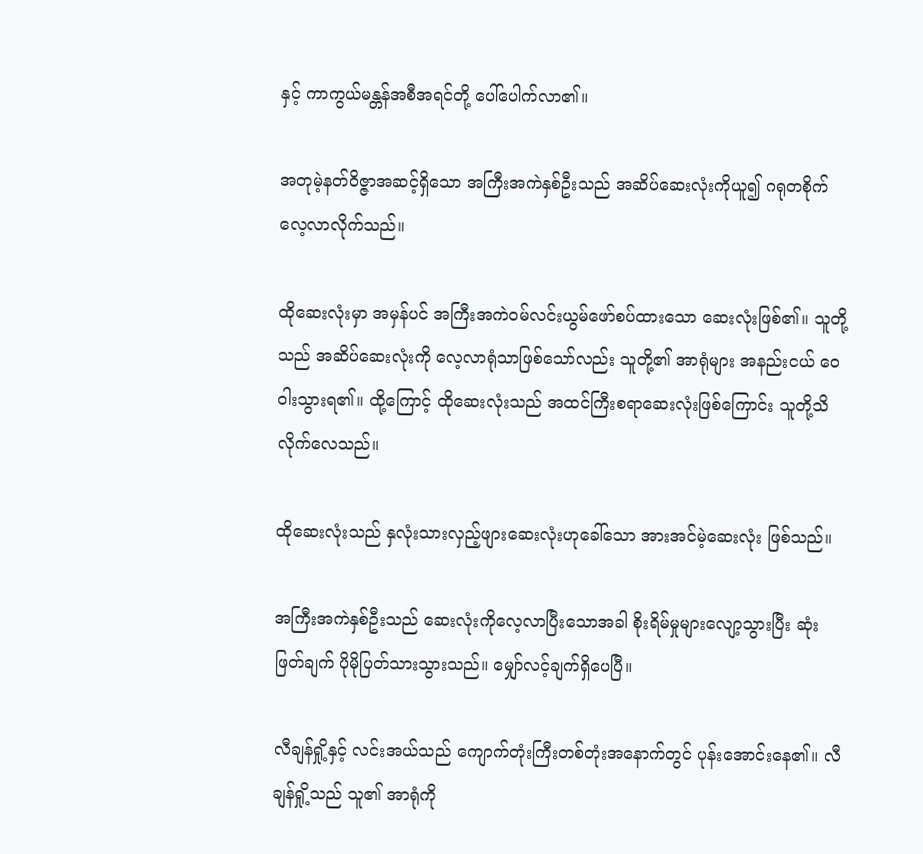နှင့် ကာကွယ်မန္တန်အစီအရင်တို့ ပေါ်ပေါက်လာ၏။

အတုမဲ့နတ်ဝိဇ္ဇာအဆင့်ရှိသော အကြီးအကဲနှစ်ဦးသည် အဆိပ်‌ဆေးလုံးကိုယူ၍ ဂရုတစိုက် လေ့လာလိုက်သည်။

ထိုဆေးလုံးမှာ အမှန်ပင် အကြီးအကဲဝမ်လင်းယွမ်ဖော်စပ်ထားသော ဆေးလုံးဖြစ်၏။ သူတို့သည် အဆိပ်ဆေးလုံးကို လေ့လာရုံသာဖြစ်သော်လည်း သူတို့၏ အာရုံများ အနည်းငယ် ဝေဝါးသွားရ၏။ ထို့ကြောင့် ထိုဆေးလုံးသည် အထင်ကြီးစရာဆေးလုံးဖြစ်ကြောင်း သူတို့သိလိုက်လေသည်။

ထိုဆေးလုံးသည် နှလုံးသားလှည့်ဖျားဆေးလုံးဟုခေါ်သော အားအင်မဲ့ဆေးလုံး ဖြစ်သည်။

အကြီးအကဲနှစ်ဦးသည် ဆေးလုံးကိုလေ့လာပြီးသောအခါ စိုးရိမ်မှုများလျော့သွားပြီး ဆုံးဖြတ်ချက် ပိုမိုပြတ်သားသွားသည်။ မျှော်လင့်ချက်ရှိပေပြီ။

လီချန်ရှို့နှင့် လင်းအယ်သည် ကျောက်တုံးကြီးတစ်တုံးအနောက်တွင် ပုန်းအောင်းနေ၏။ လီချန်ရှို့သည် သူ၏ အာရုံကို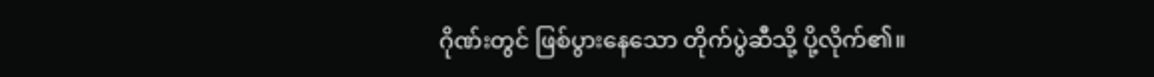ဂိုဏ်းတွင် ဖြစ်ပွားနေသော တိုက်ပွဲဆီသို့ ပို့လိုက်၏။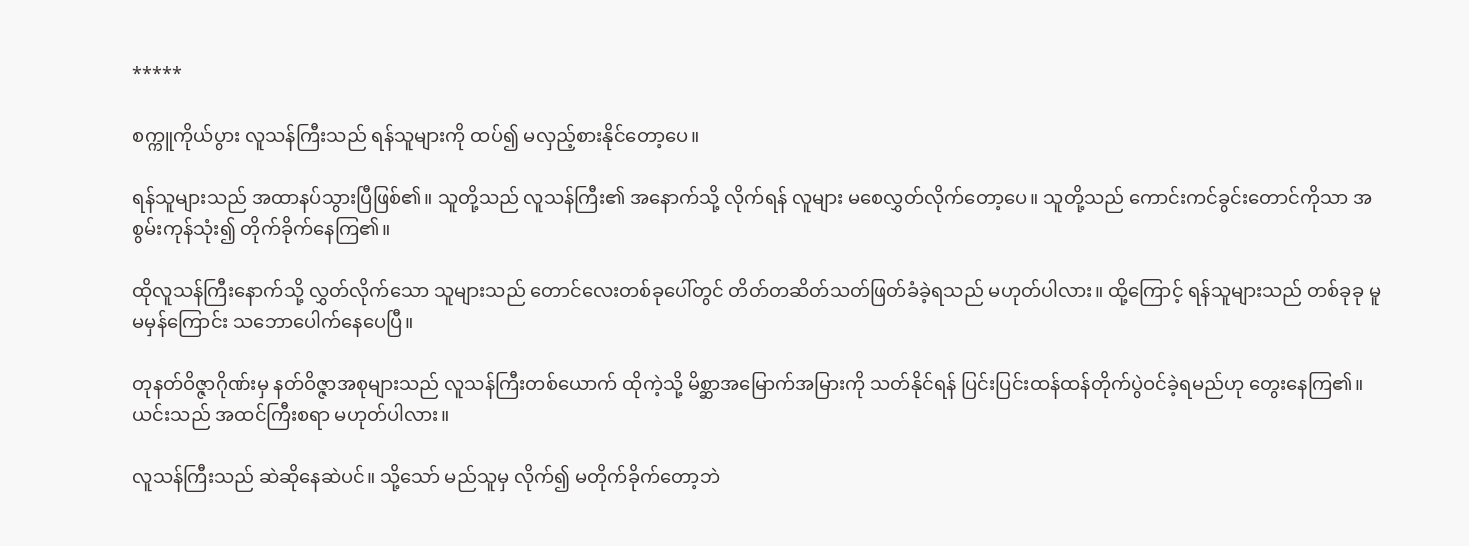*****

စက္ကူကိုယ်ပွား လူသန်ကြီးသည် ရန်သူများကို ထပ်၍ မလှည့်စားနိုင်တော့ပေ။

ရန်သူများသည် အထာနပ်သွားပြီဖြစ်၏။ သူတို့သည် လူသန်ကြီး၏ အနောက်သို့ လိုက်ရန် လူများ မစေလွှတ်လိုက်တော့ပေ။ သူတို့သည် ကောင်းကင်ခွင်းတောင်ကိုသာ အစွမ်းကုန်သုံး၍ တိုက်ခိုက်နေကြ၏။

ထိုလူသန်ကြီး‌နောက်သို့ လွှတ်လိုက်သော သူများသည် တောင်လေးတစ်ခုပေါ်တွင် တိတ်တဆိတ်သတ်ဖြတ်ခံခဲ့ရသည် မဟုတ်ပါလား။ ထို့ကြောင့် ရန်သူများသည် တစ်ခုခု မူမမှန်ကြောင်း သဘောပေါက်နေပေပြီ။

တုနတ်ဝိဇ္ဇာဂိုဏ်းမှ နတ်ဝိဇ္ဇာအစုများသည် လူသန်ကြီးတစ်ယောက် ထိုကဲ့သို့ မိစ္ဆာအမြောက်အမြားကို သတ်နိုင်ရန် ပြင်းပြင်းထန်ထန်တိုက်ပွဲဝင်ခဲ့ရမည်ဟု တွေးနေကြ၏။ ယင်းသည် အထင်ကြီးစရာ မဟုတ်ပါလား။

လူသန်ကြီးသည် ဆဲဆိုနေဆဲပင်။ သို့သော် မည်သူမှ လိုက်၍ မတိုက်ခိုက်တော့ဘဲ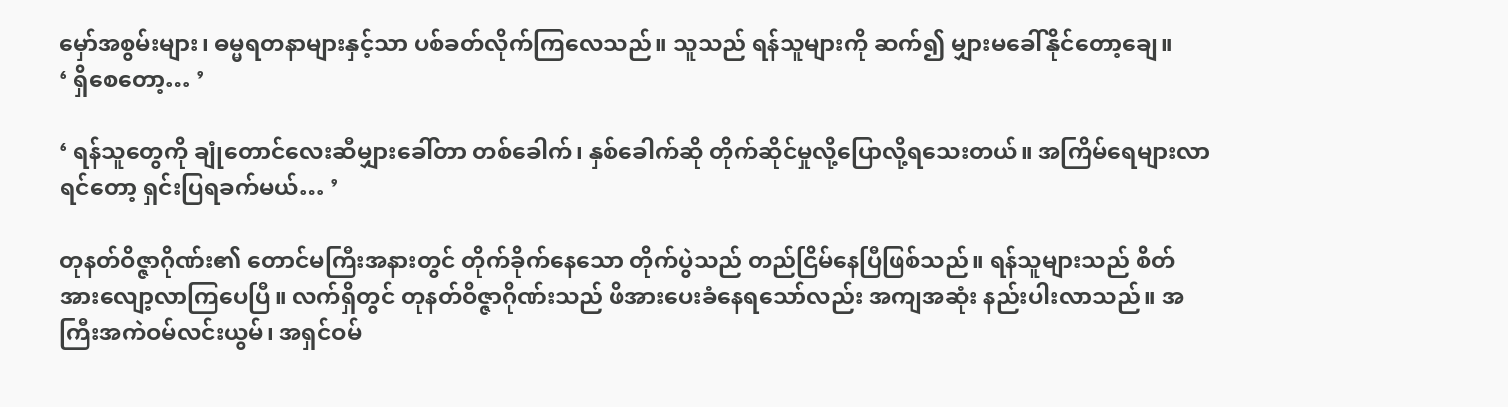မှော်အစွမ်းများ၊ ဓမ္မရတနာများနှင့်သာ ပစ်ခတ်လိုက်ကြလေသည်။ သူသည် ရန်သူများကို ဆက်၍ မျှားမခေါ်နိုင်တော့ချေ။
‘ ရှိစေတော့… ’

‘ ရန်သူတွေကို ချုံတောင်လေးဆီမျှားခေါ်တာ တစ်ခေါက်၊ နှစ်ခေါက်ဆို တိုက်ဆိုင်မှုလို့ပြောလို့ရသေးတယ်။ အကြိမ်ရေများလာရင်တော့ ရှင်းပြရခက်မယ်… ’

တုနတ်ဝိဇ္ဇာဂိုဏ်း၏ တောင်မကြီးအနားတွင် တိုက်ခိုက်နေသော တိုက်ပွဲသည် တည်ငြိမ်နေပြီဖြစ်သည်။ ရန်သူများသည် စိတ်အားလျော့လာကြပေပြီ။ လက်ရှိတွင် တုနတ်ဝိဇ္ဇာဂိုဏ်းသည် ဖိအားပေးခံနေရသော်လည်း အကျအဆုံး နည်းပါးလာသည်။ အကြီးအကဲဝမ်လင်းယွမ်၊ အရှင်ဝမ်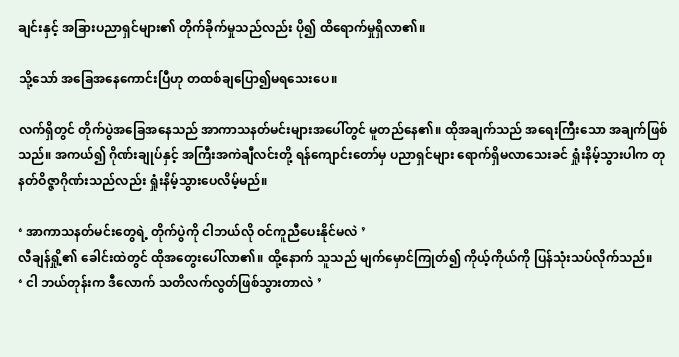ချင်းနှင့် အခြားပညာရှင်များ၏ တိုက်ခိုက်မှုသည်လည်း ပို၍ ထိရောက်မှုရှိလာ၏။

သို့သော် အခြေအနေကောင်းပြီဟု တထစ်ချပြော၍မရသေးပေ။

လက်ရှိတွင် တိုက်ပွဲအခြေအနေသည် အာကာသနတ်မင်းများအပေါ်တွင် မူတည်နေ၏။ ထိုအချက်သည် အရေးကြီးသော အချက်ဖြစ်သည်။ အကယ်၍ ဂိုဏ်းချုပ်နှင့် အကြီးအကဲချီလင်းတို့ ရန်ကျောင်းတော်မှ ပညာရှင်များ ရောက်ရှိမလာသေးခင် ရှုံးနိမ့်သွားပါက တုနတ်ဝိဇ္ဇာဂိုဏ်းသည်လည်း ရှုံးနိမ့်သွားပေလိမ့်မည်။

‘ အာကာသနတ်မင်းတွေရဲ့ တိုက်ပွဲကို ငါဘယ်လို ဝင်ကူညီပေးနိုင်မလဲ ’
လီချန်ရှို့၏ ခေါင်းထဲတွင် ထိုအတွေးပေါ်လာ၏။ ထို့နောက် သူသည် မျက်မှောင်ကြုတ်၍ ကိုယ့်ကိုယ်ကို ပြန်သုံးသပ်လိုက်သည်။
‘ ငါ ဘယ်တုန်းက ဒီလောက် သတိလက်လွတ်ဖြစ်သွားတာလဲ ’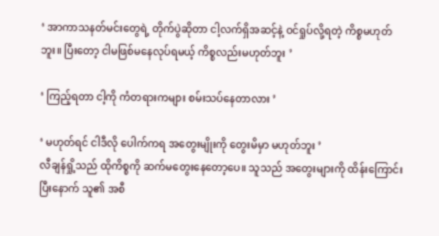‘ အာကာသနတ်မင်းတွေရဲ့ တိုက်ပွဲဆိုတာ ငါ့လက်ရှိအဆင့်နဲ့ ဝင်ရှုပ်လို့ရတဲ့ ကိစ္စမဟုတ်ဘူး။ ပြီး‌တော့ ငါမဖြစ်မနေလုပ်ရမယ့် ကိစ္စလည်းမဟုတ်ဘူး ’

‘ ကြည့်ရတာ ငါ့ကို ကံတရားကများ စမ်းသပ်နေတာလား ’

‘ မဟုတ်ရင် ငါဒီလို ပေါက်ကရ အတွေးမျိုးကို တွေးမိမှာ မဟုတ်ဘူး ’
လီချန်ရှို့သည် ထိုကိစ္စကို ဆက်မတွေးနေတော့ပေ။ သူသည် အတွေးများကို ထိန်းကြောင်းပြီးနောက် သူ၏ အစီ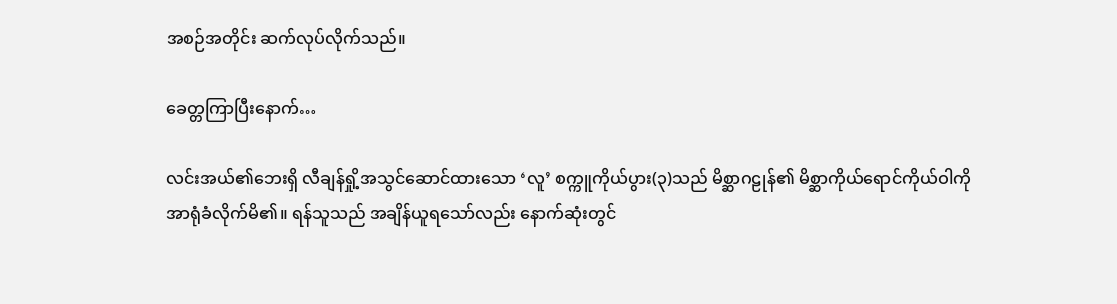အစဉ်အတိုင်း ဆက်လုပ်လိုက်သည်။

ခေတ္တကြာပြီးနောက်…

လင်းအယ်၏ဘေးရှိ လီချန်ရှို့အသွင်ဆောင်ထားသော ‘လူ’ စက္ကူကိုယ်ပွား(၃)သည် မိစ္ဆာဂဠုန်၏ မိစ္ဆာကိုယ်ရောင်ကိုယ်ဝါကို အာရုံခံလိုက်မိ၏။ ရန်သူသည် အချိန်ယူရသော်လည်း နောက်ဆုံးတွင်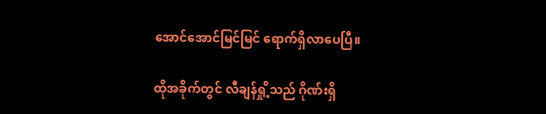အောင်အောင်မြင်မြင် ရောက်ရှိလာပေပြီ။

ထိုအခိုက်တွင် လီချန်ရှို့သည် ဂိုဏ်းရှိ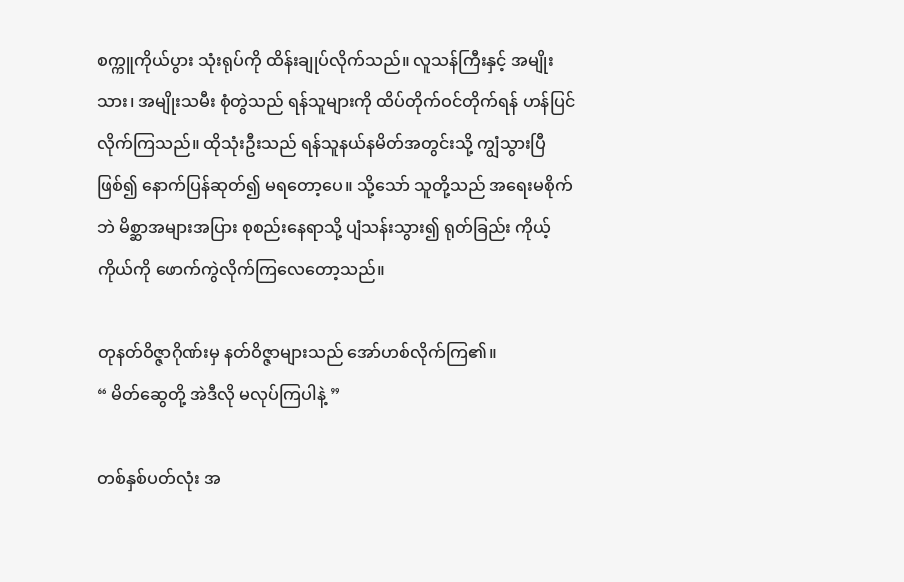စက္ကူကိုယ်ပွား သုံးရုပ်ကို ထိန်းချုပ်လိုက်သည်။ လူသန်ကြီးနှင့် အမျိုးသား၊ အမျိုးသမီး စုံတွဲသည် ရန်သူများကို ထိပ်တိုက်ဝင်တိုက်ရန် ဟန်ပြင်လိုက်ကြသည်။ ထိုသုံးဦးသည် ရန်သူနယ်နမိတ်အတွင်းသို့ ကျွံသွားပြီဖြစ်၍ နောက်ပြန်ဆုတ်၍ မရတော့ပေ။ သို့သော် သူတို့သည် အရေးမစိုက်ဘဲ မိစ္ဆာအများအပြား စုစည်းနေရာသို့ ပျံသန်းသွား၍ ရုတ်ခြည်း ကိုယ့်ကိုယ်ကို ဖောက်ကွဲလိုက်ကြလေတော့သည်။

တုနတ်ဝိဇ္ဇာဂိုဏ်းမှ နတ်ဝိဇ္ဇာများသည် အော်ဟစ်လိုက်ကြ၏။
“ မိတ်ဆွေတို့ အဲဒီလို မလုပ်ကြပါနဲ့ ”

တစ်နှစ်ပတ်လုံး အ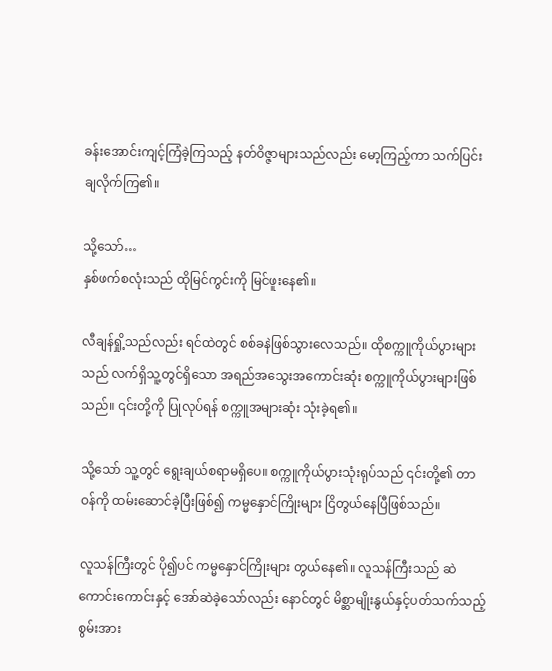ခန်းအောင်းကျင့်ကြံခဲ့ကြသည့် နတ်ဝိဇ္ဇာများသည်လည်း မော့ကြည့်ကာ သက်ပြင်းချလိုက်ကြ၏။

သို့သော်…
နှစ်ဖက်စလုံးသည် ထိုမြင်ကွင်းကို မြင်ဖူးနေ၏။

လီချန်ရှို့သည်လည်း ရင်ထဲတွင် စစ်ခနဲဖြစ်သွားလေသည်။ ထိုစက္ကူကိုယ်ပွားများသည် လက်ရှိသူ့တွင်ရှိသော အရည်အသွေးအကောင်းဆုံး စက္ကူကိုယ်ပွားများဖြစ်သည်။ ၎င်းတို့ကို ပြုလုပ်ရန် စက္ကူအများဆုံး သုံးခဲ့ရ၏။

သို့သော် သူ့တွင် ရွေးချယ်စရာမရှိပေ။ စက္ကူကိုယ်ပွားသုံးရုပ်သည် ၎င်းတို့၏ တာဝန်ကို ထမ်းဆောင်ခဲ့ပြီးဖြစ်၍ ကမ္မနှောင်ကြိုးများ ငြိတွယ်နေပြီဖြစ်သည်။

လူသန်ကြီးတွင် ပို၍ပင် ကမ္မနှောင်ကြိုးများ တွယ်နေ၏။ လူသန်ကြီးသည် ဆဲကောင်းကောင်းနှင့် အော်ဆဲခဲ့သော်လည်း နောင်တွင် မိစ္ဆာမျိုးနွယ်နှင့်ပတ်သက်သည့် စွမ်းအား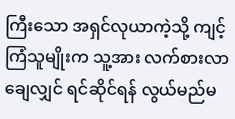ကြီးသော အရှင်လုယာကဲ့သို့ ကျင့်ကြံသူမျိုးက သူ့အား လက်စားလာချေလျှင် ရင်ဆိုင်ရန် လွယ်မည်မ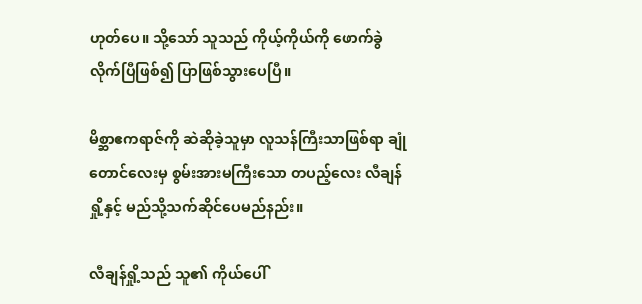ဟုတ်ပေ။ သို့သော် သူသည် ကိုယ့်ကိုယ်ကို ဖောက်ခွဲလိုက်ပြီဖြစ်၍ ပြာဖြစ်သွားပေပြီ။

မိစ္ဆာဧကရာဇ်ကို ဆဲဆိုခဲ့သူမှာ လူသန်ကြီးသာဖြစ်ရာ ချုံတောင်လေးမှ စွမ်းအားမကြီးသော တပည့်လေး လီချန်ရှို့နှင့် မည်သို့သက်ဆိုင်ပေမည်နည်း။

လီချန်ရှို့သည် သူ၏ ကိုယ်ပေါ်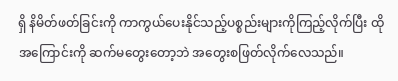ရှိ နိမိတ်ဖတ်ခြင်းကို ကာကွယ်ပေးနိုင်သည့်ပစ္စည်းများကိုကြည့်လိုက်ပြီး ထိုအကြောင်းကို ဆက်မတွေးတော့ဘဲ အတွေးစဖြတ်လိုက်လေသည်။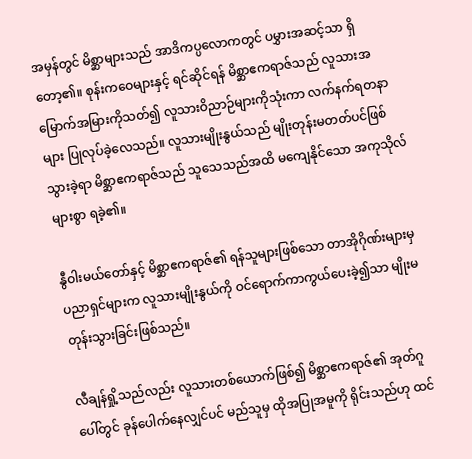အမှန်တွင် မိစ္ဆာများသည် အာဒိကပ္ပလောကတွင် ပမွှားအဆင့်သာ ရှိတော့၏။ စုန်းကဝေများနှင့် ရင်ဆိုင်ရန် မိစ္ဆာဧကရာဇ်သည် လူသားအမြောက်အမြားကိုသတ်၍ လူသားဝိညာဉ်များကိုသုံးကာ လက်နက်ရတနာများ ပြုလုပ်ခဲ့လေသည်။ လူသားမျိုးနွယ်သည် မျိုးတုန်းမတတ်ပင်ဖြစ်သွားခဲ့ရာ မိစ္ဆာဧကရာဇ်သည် သူသေသည်အထိ မကျေနိုင်သော အကုသိုလ်များစွာ ရခဲ့၏။

နွီဝါးမယ်တော်နှင့် မိစ္ဆာဧကရာဇ်၏ ရန်သူများဖြစ်သော တာအိုဂိုဏ်းများမှ ပညာရှင်များက လူသားမျိုးနွယ်ကို ဝင်ရောက်ကာကွယ်ပေးခဲ့၍သာ မျိုးမတုန်းသွားခြင်းဖြစ်သည်။

လီချန်ရှို့သည်လည်း လူသားတစ်ယောက်ဖြစ်၍ မိစ္ဆာဧကရာဇ်၏ အုတ်ဂူပေါ်တွင် ခုန်ပေါက်နေလျှင်ပင် မည်သူမှ ထိုအပြုအမူကို ရိုင်းသည်ဟု ထင်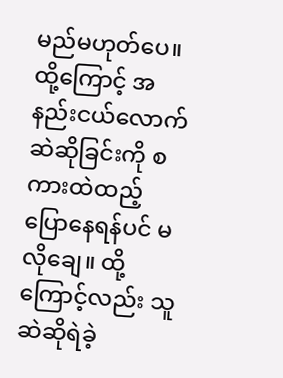မည်မဟုတ်ပေ။ ထို့ကြောင့် အနည်းငယ်လောက် ဆဲဆိုခြင်းကို စကားထဲထည့်ပြောနေရန်ပင် မလိုချေ။ ထို့ကြောင့်လည်း သူဆဲဆိုရဲခဲ့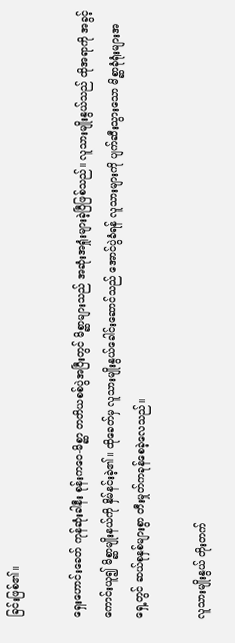ခြင်းဖြစ်၏။

ရှေးဟောင်းခေတ် ကုန်ဆုံးခါနီး စုန်းကဝေ-မိစ္ဆာ တတိယစစ်ပွဲအပြီးတွင် မိစ္ဆာများသည် အဆုံးအရှုံးများခဲ့ပြီဖြစ်သည်။ လူသားမျိုးနွယ်သည် ထိုအရာကို အခွင့်ကောင်းယူ၍ မိစ္ဆာမျိုးနယ်ကို နှိမ်နင်းခဲ့၏။ ထိုခေတ်မှ လူသားမျိုးနွယ်ခေါင်းဆောင်သည် အောင်ပွဲခံရန် လူသားများကို ပျက်ဆီးသွားသော မိစ္ဆာခုံရုံးများအရှေ့တွင် ဆယ်စုနှစ်များစွာ တီးမှုတ်ကခုန်စေခဲ့လေသည်။

လူသားမျိုးနွယ် တိုးတက်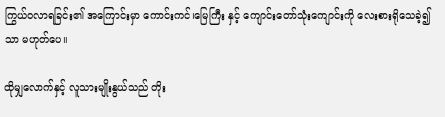ကြွယ်ဝလာရခြင်း၏ အကြောင်းမှာ ကောင်းကင်၊မြေကြီး နှင့် ကျောင်းတော်သုံးကျောင်းကို လေးစားရိုသေခဲ့၍သာ မဟုတ်ပေ။

ထိုမျှလောက်နှင့် လူသားမျိုးနွယ်သည် တိုး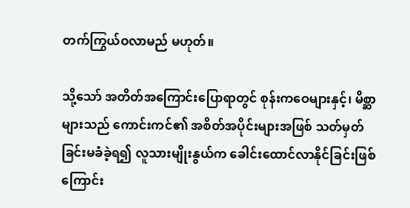တက်ကြွယ်ဝလာမည် မဟုတ်။

သို့သော် အတိတ်အကြောင်းပြောရာတွင် စုန်းကဝေများနှင့်၊ မိစ္ဆာများသည် ကောင်းကင်၏ အစိတ်အပိုင်းများအဖြစ် သတ်မှတ်ခြင်းမခံခဲ့ရ၍ လူသားမျိုးနွယ်က ခေါင်းထောင်လာနိုင်ခြင်းဖြစ်ကြောင်း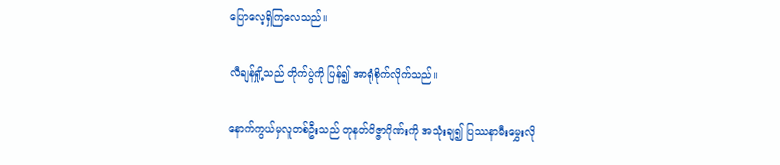ပြောလေ့ရှိကြလေသည်။

လီချန်ရှို့သည် တိုက်ပွဲကို ပြန်၍ အာရုံစိုက်လိုက်သည်။

နောက်ကွယ်မှလူတစ်ဦးသည် တုနတ်ဝိဇ္ဇာဂိုဏ်းကို အသုံးချ၍ ပြဿနာမီးမွှေးလို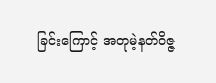ခြင်းကြောင့် အတုမဲ့နတ်ဝိဇ္ဇ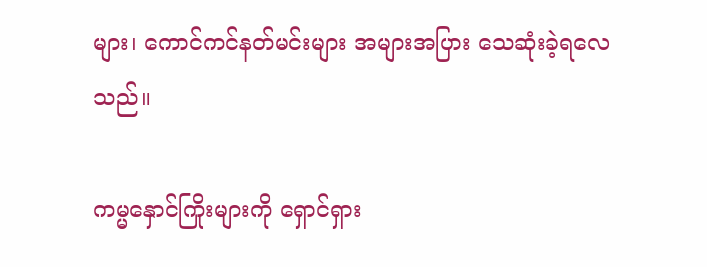များ၊ ကောင်ကင်နတ်မင်းများ အများအပြား သေဆုံးခဲ့ရလေသည်။

ကမ္မနှောင်ကြိုးများကို ရှောင်ရှား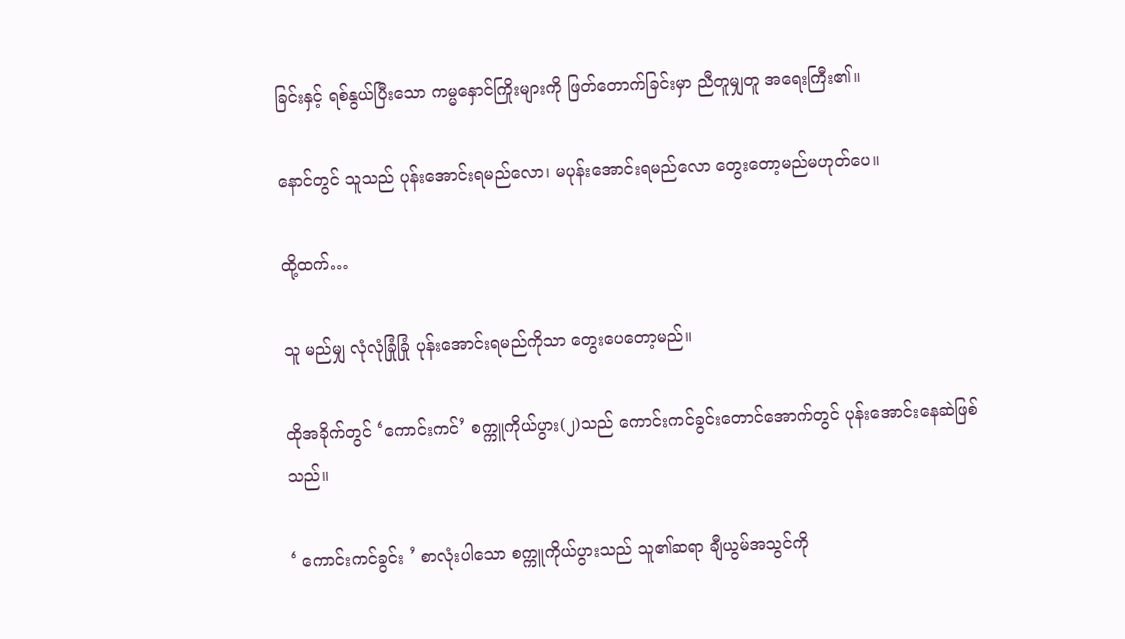ခြင်းနှင့် ရစ်နွယ်ပြီးသော ကမ္မနှောင်ကြိုးများကို ဖြတ်တောက်ခြင်းမှာ ညီတူမျှတူ အရေးကြီး၏။

နောင်တွင် သူသည် ပုန်းအောင်းရမည်လော၊ မပုန်းအောင်းရမည်လော တွေးတော့မည်မဟုတ်ပေ။

ထို့ထက်…

သူ မည်မျှ လုံလုံခြုံခြုံ ပုန်းအောင်းရမည်ကိုသာ တွေးပေတော့မည်။

ထိုအခိုက်တွင် ‘ကောင်းကင်’ စက္ကူကိုယ်ပွား(၂)သည် ကောင်းကင်ခွင်းတောင်အောက်တွင် ပုန်းအောင်းနေဆဲဖြစ်သည်။

‘ ကောင်းကင်ခွင်း ’ စာလုံးပါသော စက္ကူကိုယ်ပွားသည် သူ၏ဆရာ ချီယွမ်အသွင်ကို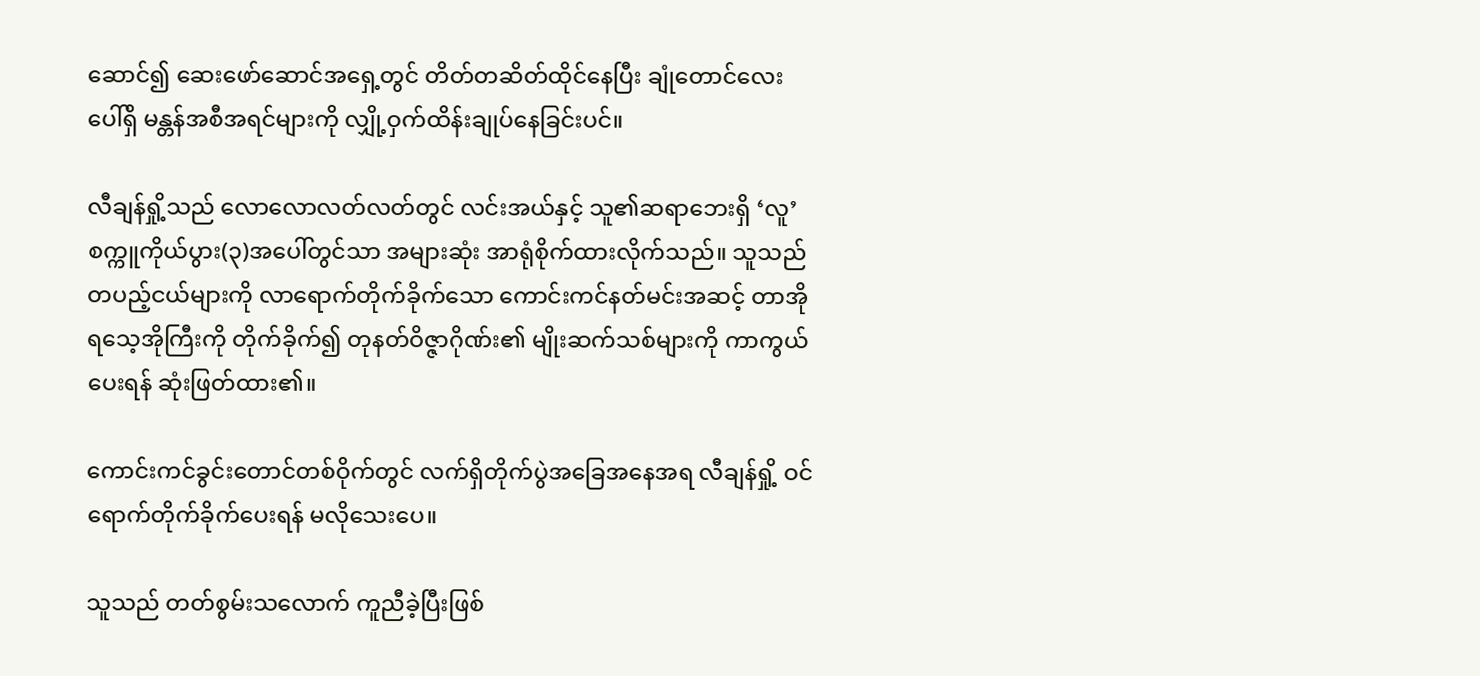ဆောင်၍ ဆေးဖော်ဆောင်အရှေ့တွင် တိတ်တဆိတ်ထိုင်နေပြီး ချုံတောင်လေးပေါ်ရှိ မန္တန်အစီအရင်များကို လျှို့ဝှက်ထိန်းချုပ်နေခြင်းပင်။

လီချန်ရှို့သည် လောလောလတ်လတ်တွင် လင်းအယ်နှင့် သူ၏ဆရာဘေးရှိ ‘လူ’ စက္ကူကိုယ်ပွား(၃)အပေါ်တွင်သာ အများဆုံး အာရုံစိုက်ထားလိုက်သည်။ သူသည် တပည့်ငယ်များကို လာရောက်တိုက်ခိုက်သော ကောင်းကင်နတ်မင်းအဆင့် တာအိုရသေ့အိုကြီးကို တိုက်ခိုက်၍ တုနတ်ဝိဇ္ဇာဂိုဏ်း၏ မျိုးဆက်သစ်များကို ကာကွယ်ပေးရန် ဆုံးဖြတ်ထား၏။

ကောင်းကင်ခွင်းတောင်တစ်ဝိုက်တွင် လက်ရှိတိုက်ပွဲအခြေအနေအရ လီချန်ရှို့ ဝင်ရောက်တိုက်ခိုက်ပေးရန် မလိုသေးပေ။

သူသည် တတ်စွမ်းသလောက် ကူညီခဲ့ပြီးဖြစ်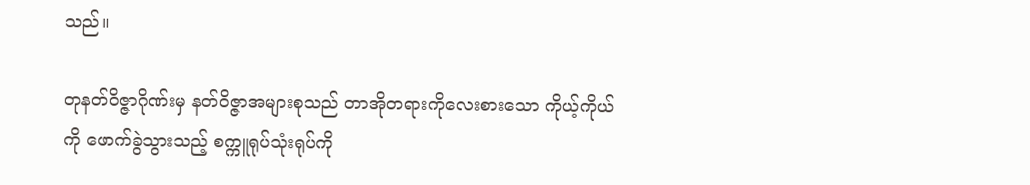သည်။

တုနတ်ဝိဇ္ဇာဂိုဏ်းမှ နတ်ဝိဇ္ဇာအများစုသည် တာအိုတရားကိုလေးစားသော ကိုယ့်ကိုယ်ကို ဖောက်ခွဲသွားသည့် စက္ကူရုပ်သုံးရုပ်ကို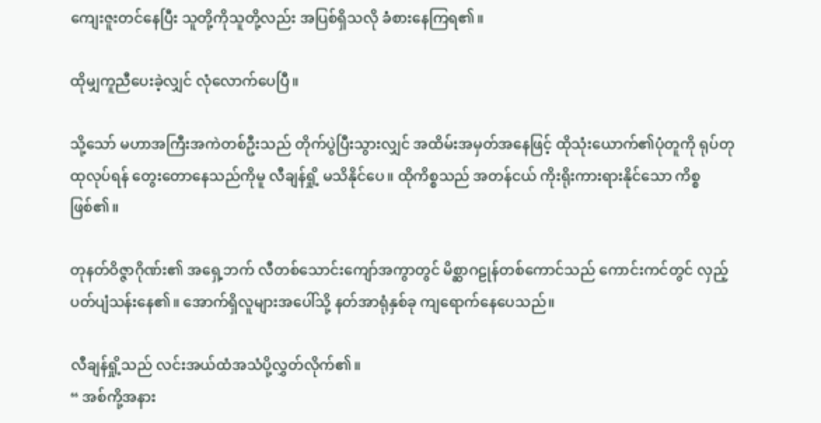ကျေးဇူးတင်နေပြီး သူတို့ကိုသူတို့လည်း အပြစ်ရှိသလို ခံစားနေကြရ၏။

ထိုမျှကူညီပေးခဲ့လျှင် လုံလောက်ပေပြီ။

သို့သော် မဟာအကြီးအကဲတစ်ဦးသည် တိုက်ပွဲပြီးသွားလျှင် အထိမ်းအမှတ်အနေဖြင့် ထိုသုံးယောက်၏ပုံတူကို ရုပ်တုထုလုပ်ရန် တွေးတောနေသည်ကိုမူ လီချန်ရှို့ မသိနိုင်ပေ။ ထိုကိစ္စသည် အတန်ငယ် ကိုးရိုးကားရားနိုင်သော ကိစ္စဖြစ်၏။

တုနတ်ဝိဇ္ဇာဂိုဏ်း၏ အရှေ့ဘက် လီတစ်သောင်းကျော်အကွာတွင် မိစ္ဆာဂဠုန်တစ်ကောင်သည် ကောင်းကင်တွင် လှည့်ပတ်ပျံသန်းနေ၏။ အောက်ရှိလူများအပေါ်သို့ နတ်အာရုံနှစ်ခု ကျရောက်နေပေသည်။

လီချန်ရှို့သည် လင်းအယ်ထံအသံပို့လွှတ်လိုက်၏။
“ အစ်ကို့အနား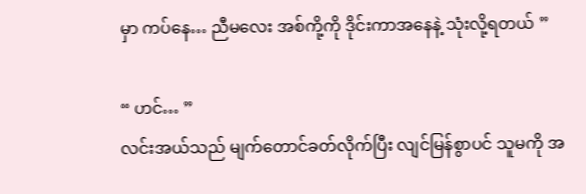မှာ ကပ်နေ… ညီမလေး အစ်ကို့ကို ဒိုင်းကာအနေနဲ့ သုံးလို့ရတယ် ”

“ ဟင်… ”
လင်းအယ်သည် မျက်တောင်ခတ်လိုက်ပြီး လျင်မြန်စွာပင် သူမကို အ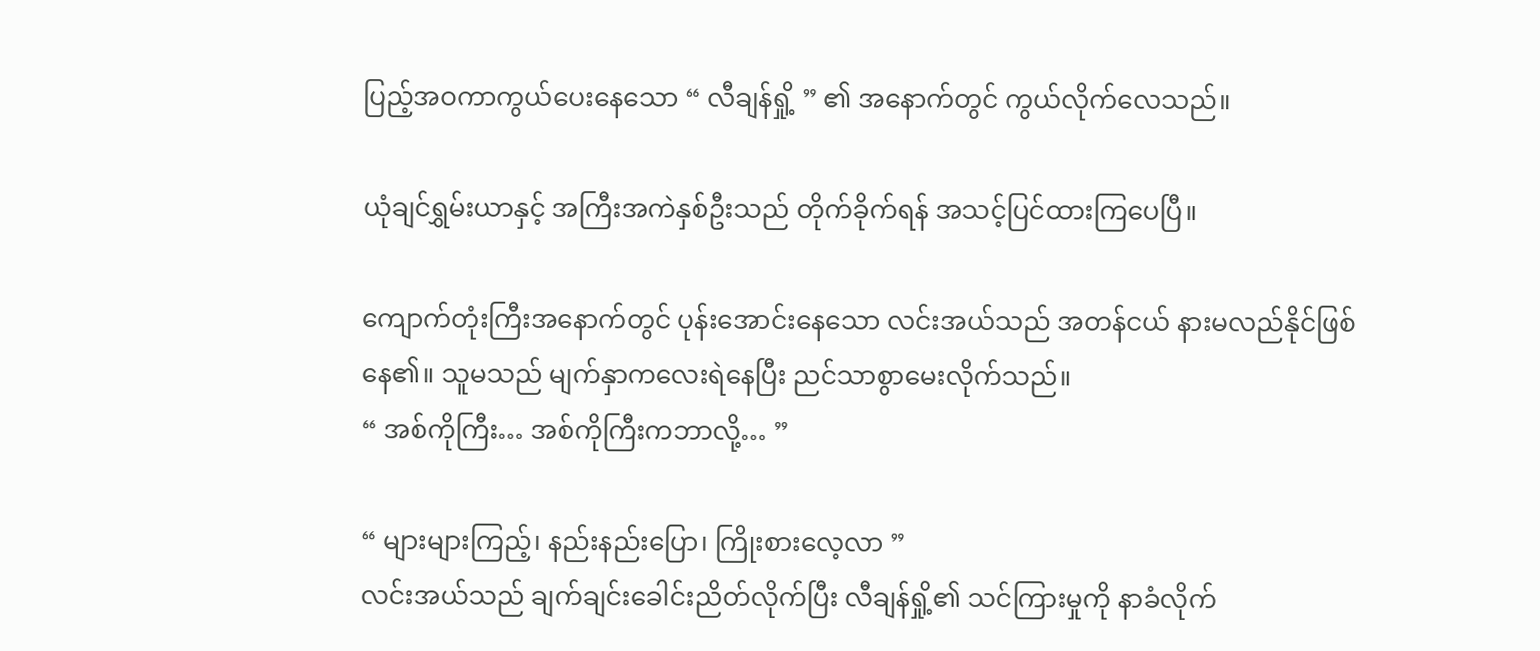ပြည့်အဝကာကွယ်ပေးနေသော “ လီချန်ရှို့ ” ၏ အနောက်တွင် ကွယ်လိုက်လေသည်။

ယုံချင်ရွှမ်းယာနှင့် အကြီးအကဲနှစ်ဦးသည် တိုက်ခိုက်ရန် အသင့်ပြင်ထားကြပေပြီ။

ကျောက်တုံးကြီးအနောက်တွင် ပုန်းအောင်းနေသော လင်းအယ်သည် အတန်ငယ် နားမလည်နိုင်ဖြစ်နေ၏။ သူမသည် မျက်နှာကလေးရဲနေပြီး ညင်သာစွာမေးလိုက်သည်။
“ အစ်ကိုကြီး… အစ်ကိုကြီးကဘာလို့… ”

“ များများကြည့်၊ နည်းနည်းပြော၊ ကြိုးစားလေ့လာ ”
လင်းအယ်သည် ချက်ချင်းခေါင်းညိတ်လိုက်ပြီး လီချန်ရှို့၏ သင်ကြားမှုကို နာခံလိုက်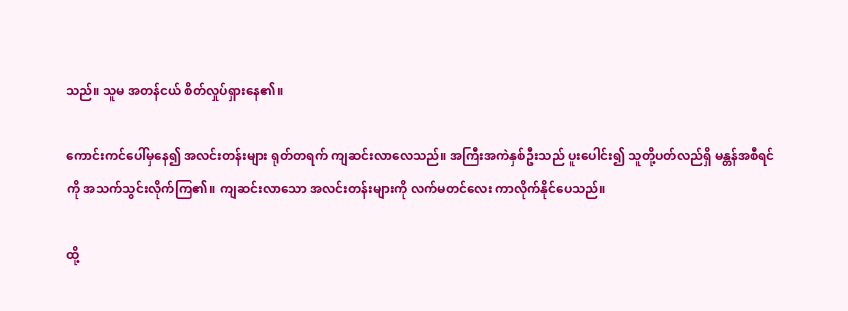သည်။ သူမ အတန်ငယ် စိတ်လှုပ်ရှားနေ၏။

ကောင်းကင်ပေါ်မှနေ၍ အလင်းတန်းများ ရုတ်တရက် ကျဆင်းလာလေသည်။ အကြီးအကဲနှစ်ဦးသည် ပူးပေါင်း၍ သူတို့ပတ်လည်ရှိ မန္တန်အစီရင်ကို အသက်သွင်းလိုက်ကြ၏။ ကျဆင်းလာသော အလင်းတန်းများကို လက်မတင်လေး ကာလိုက်နိုင်ပေသည်။

ထို့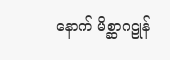နောက် မိစ္ဆာဂဠုန်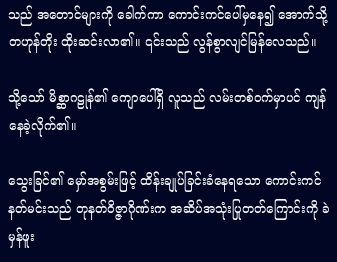သည် အတောင်များကို ခေါက်ကာ ကောင်းကင်ပေါ်မှနေ၍ အောက်သို့ တဟုန်တိုး ထိုးဆင်းလာ၏။ ၎င်းသည် လွန်စွာလျင်မြန်လေသည်။

သို့သော် မိစ္ဆာဂဠုန်၏ ကျောပေါ်ရှိ လူသည် လမ်းတစ်ဝက်မှာပင် ကျန်နေခဲ့လိုက်၏။

သွေးခြင်၏ မှော်အစွမ်းဖြင့် ထိန်းချုပ်ခြင်းခံနေရသော ကောင်းကင်နတ်မင်းသည် တုနတ်ဝိဇ္ဇာဂိုဏ်းက အဆိပ်အသုံးပြုတတ်ကြောင်းကို ခဲမှန်ဖူး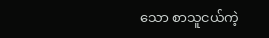သော စာသူငယ်ကဲ့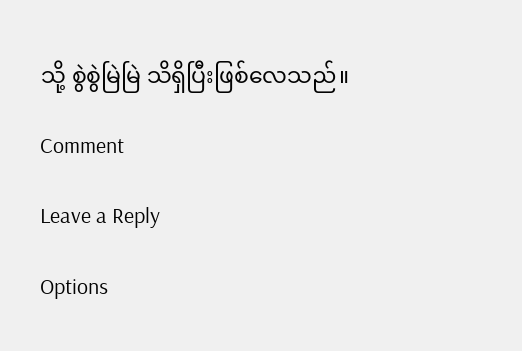သို့ စွဲစွဲမြဲမြဲ သိရှိပြီးဖြစ်လေသည်။

Comment

Leave a Reply

Options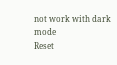not work with dark mode
Reset